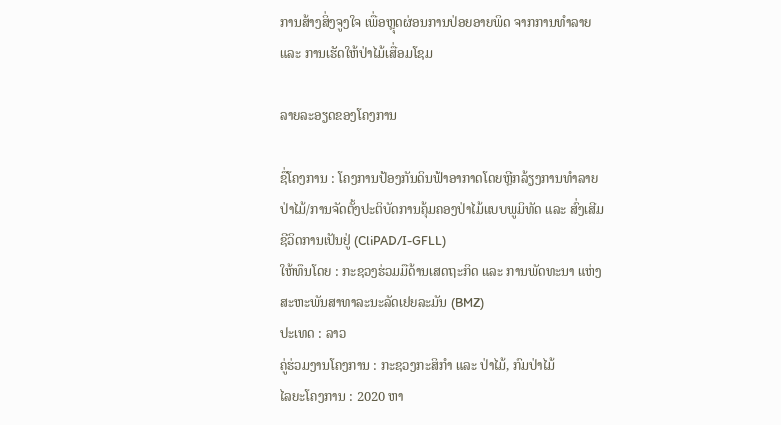ການສ້າງສິ່ງຈູງໃຈ ເພື່ອຫຼຸດຜ່ອນການປ່ອຍອາຍພິດ ຈາກການທໍາລາຍ ແລະ ການເຮັດໃຫ້ປ່າໄມ້ເສື່ອມໂຊມ

ລາຍລະອຽດຂອງໂຄງການ

ຊື່ໂຄງການ : ໂຄງການປ້ອງກັນດິນຟ້າອາກາດໂດຍຫຼີກລ້ຽງການທຳລາຍປ່າໄມ້/ການຈັດຕັ້ງປະຕິບັດການຄຸ້ມຄອງປ່າໄມ້ແບບພູມິທັດ ແລະ ສົ່ງເສີມຊີວິດການເປັນຢູ່ (CliPAD/I-GFLL)
ໃຫ້ທຶນໂດຍ : ກະຊວງຮ່ວມມືດ້ານເສດຖະກິດ ແລະ ການພັດທະນາ ແຫ່ງສະຫະພັນສາທາລະນະລັດເຢຍລະມັນ (BMZ)
ປະເທດ : ລາວ
ຄູ່ຮ່ວມງານໂຄງການ : ກະຊວງກະສິກໍາ ແລະ ປ່າໄມ້, ກົມປ່າໄມ້
ໄລຍະໂຄງການ : 2020 ຫາ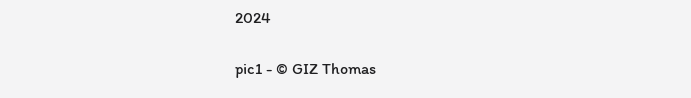2024

pic1 - © GIZ Thomas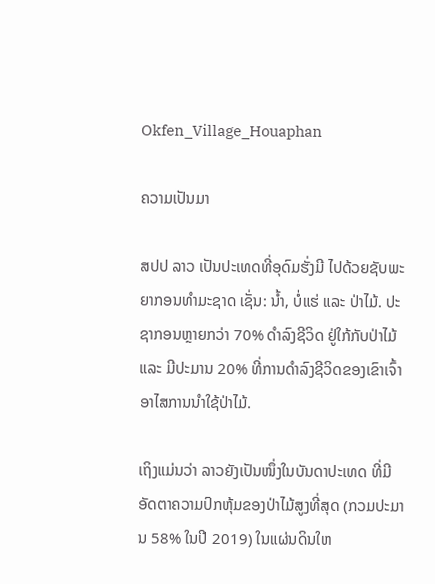Okfen_Village_Houaphan

ຄວາມເປັນມາ

ສປປ ລາວ ເປັນປະເທດທີ່ອຸດົມຮັ່ງມີ ໄປດ້ວຍຊັບພະຍາກອນທໍາມະຊາດ ເຊັ່ນ: ນໍ້າ, ບໍ່ແຮ່ ແລະ ປ່າໄມ້. ປະຊາກອນຫຼາຍກວ່າ 70% ດໍາລົງຊີວິດ ຢູ່ໃກ້ກັບປ່າໄມ້ ແລະ ມີປະມານ 20% ທີ່ການດໍາລົງຊີວິດຂອງເຂົາເຈົ້າ ອາໄສການນໍາໃຊ້ປ່າໄມ້.

ເຖິງແມ່ນວ່າ ລາວຍັງເປັນໜຶ່ງໃນບັນດາປະເທດ ທີ່ມີອັດຕາຄວາມປົກຫຸ້ມຂອງປ່າໄມ້ສູງທີ່ສຸດ (ກວມປະມານ 58% ໃນປີ 2019) ໃນແຜ່ນດິນໃຫ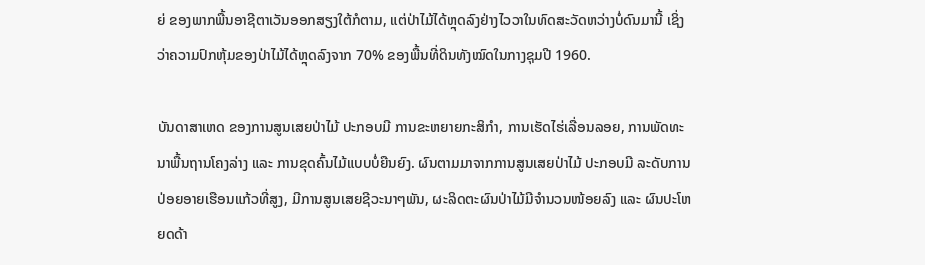ຍ່ ຂອງພາກພື້ນອາຊີຕາເວັນອອກສຽງໃຕ້ກໍຕາມ, ແຕ່ປ່າໄມ້ໄດ້ຫຼຸດລົງຢ່າງໄວວາໃນທົດສະວັດຫວ່າງບໍ່ດົນມານີ້ ເຊິ່ງວ່າຄວາມປົກຫຸ້ມຂອງປ່າໄມ້ໄດ້ຫຼຸດລົງຈາກ 70% ຂອງພື້ນທີ່ດິນທັງໝົດໃນກາງຊຸມປີ 1960.

ບັນດາສາເຫດ ຂອງການສູນເສຍປ່າໄມ້ ປະກອບມີ ການຂະຫຍາຍກະສິກໍາ, ການເຮັດໄຮ່ເລື່ອນລອຍ, ການພັດທະນາພື້ນຖານໂຄງລ່າງ ແລະ ການຂຸດຄົ້ນໄມ້ແບບບໍ່ຍືນຍົງ. ຜົນຕາມມາຈາກການສູນເສຍປ່າໄມ້ ປະກອບມີ ລະດັບການປ່ອຍອາຍເຮືອນແກ້ວທີ່ສູງ, ມີການສູນເສຍຊີວະນາໆພັນ, ຜະລິດຕະຜົນປ່າໄມ້ມີຈໍານວນໜ້ອຍລົງ ແລະ ຜົນປະໂຫຍດດ້າ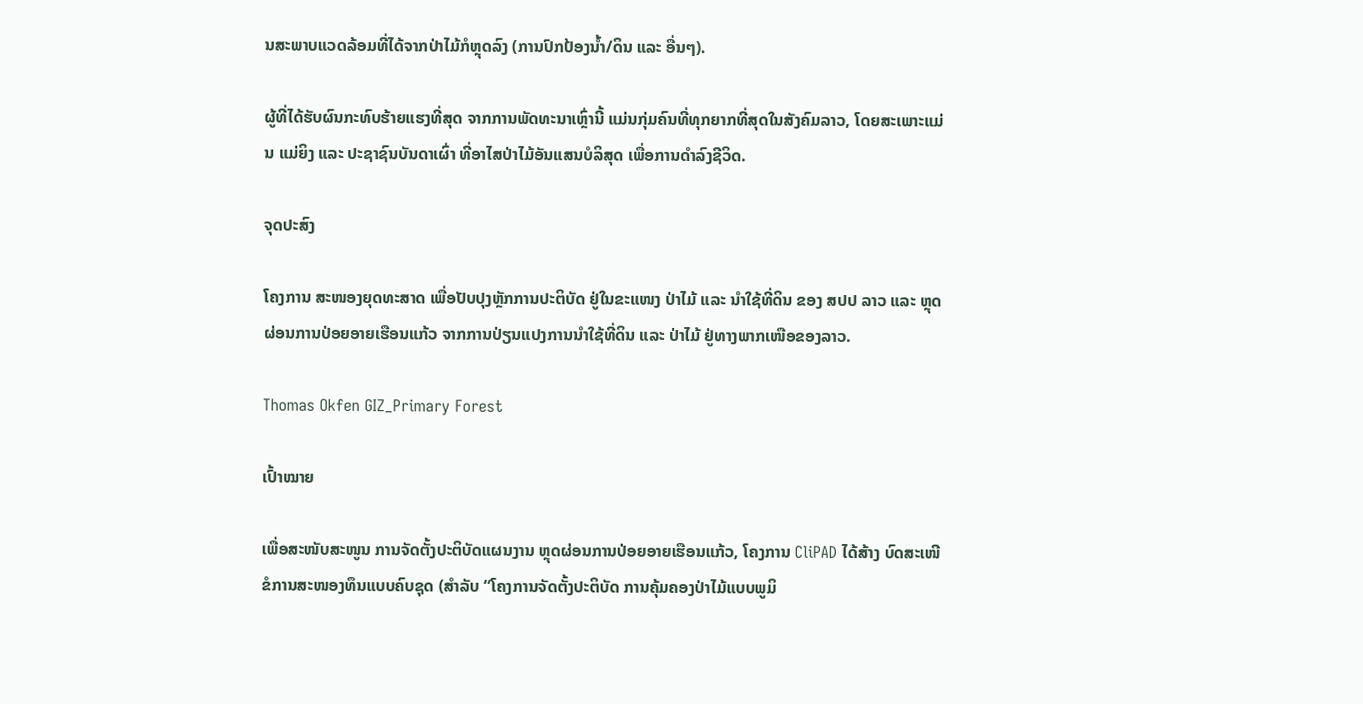ນສະພາບແວດລ້ອມທີ່ໄດ້ຈາກປ່າໄມ້ກໍຫຼຸດລົງ (ການປົກປ້ອງນໍ້າ/ດິນ ແລະ ອື່ນໆ).

ຜູ້ທີ່ໄດ້ຮັບຜົນກະທົບຮ້າຍແຮງທີ່ສຸດ ຈາກການພັດທະນາເຫຼົ່ານີ້ ແມ່ນກຸ່ມຄົນທີ່ທຸກຍາກທີ່ສຸດໃນສັງຄົມລາວ, ໂດຍສະເພາະແມ່ນ ແມ່ຍິງ ແລະ ປະຊາຊົນບັນດາເຜົ່າ ທີ່ອາໄສປ່າໄມ້ອັນແສນບໍລິສຸດ ເພື່ອການດໍາລົງຊີວິດ.

ຈຸດປະສົງ

ໂຄງການ ສະໜອງຍຸດທະສາດ ເພື່ອປັບປຸງຫຼັກການປະຕິບັດ ຢູ່ໃນຂະແໜງ ປ່າໄມ້ ແລະ ນຳໃຊ້ທີ່ດິນ ຂອງ ສປປ ລາວ ແລະ ຫຼຸດຜ່ອນການປ່ອຍອາຍເຮືອນແກ້ວ ຈາກການປ່ຽນແປງການນຳໃຊ້ທີ່ດິນ ແລະ ປ່າໄມ້ ຢູ່ທາງພາກເໜືອຂອງລາວ.

Thomas Okfen GIZ_Primary Forest

ເປົ້າໝາຍ

ເພື່ອສະໜັບສະໜູນ ການຈັດຕັ້ງປະຕິບັດແຜນງານ ຫຼຸດຜ່ອນການປ່ອຍອາຍເຮືອນແກ້ວ, ໂຄງການ CliPAD ໄດ້ສ້າງ ບົດສະເໜີຂໍການສະໜອງທຶນແບບຄົບຊຸດ (ສໍາລັບ “ໂຄງການຈັດຕັ້ງປະຕິບັດ ການຄຸ້ມຄອງປ່າໄມ້ແບບພູມິ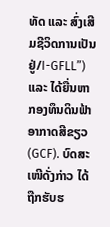ທັດ ແລະ ສົ່ງເສີມຊີວິດການເປັນຢູ່/I-GFLL”) ແລະ ໄດ້ຍື່ນຫາ ກອງທຶນດິນຟ້າອາກາດສີຂຽວ (GCF). ບົດສະເໜີດັ່ງກ່າວ ໄດ້ຖືກຮັບຮ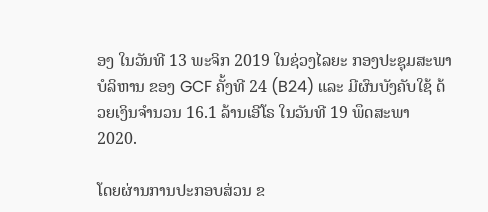ອງ ໃນວັນທີ 13 ພະຈິກ 2019 ໃນຊ່ວງໄລຍະ ກອງປະຊຸມສະພາບໍລິຫານ ຂອງ GCF ຄັ້ງທີ 24 (B24) ແລະ ມີຜົນບັງຄັບໃຊ້ ດ້ວຍເງິນຈໍານວນ 16.1 ລ້ານເອີໂຣ ໃນວັນທີ 19 ພຶດສະພາ 2020.

ໂດຍຜ່ານການປະກອບສ່ວນ ຂ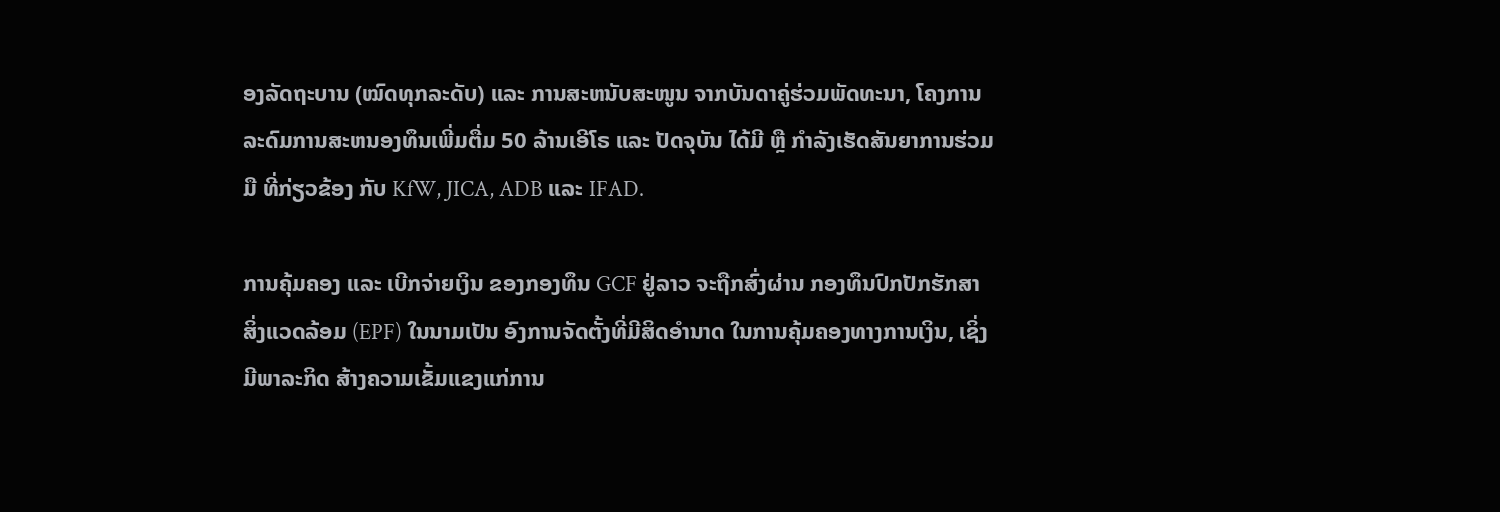ອງລັດຖະບານ (ໝົດທຸກລະດັບ) ແລະ ການສະຫນັບສະໜູນ ຈາກບັນດາຄູ່ຮ່ວມພັດທະນາ, ໂຄງການລະດົມການສະຫນອງທຶນເພີ່ມຕື່ມ 50 ລ້ານເອີໂຣ ແລະ ປັດຈຸບັນ ໄດ້ມີ ຫຼື ກໍາລັງເຮັດສັນຍາການຮ່ວມມື ທີ່ກ່ຽວຂ້ອງ ກັບ KfW, JICA, ADB ແລະ IFAD.

ການຄຸ້ມຄອງ ແລະ ເບີກຈ່າຍເງິນ ຂອງກອງທຶນ GCF ຢູ່ລາວ ຈະຖືກສົ່ງຜ່ານ ກອງທຶນປົກປັກຮັກສາສິ່ງແວດລ້ອມ (EPF) ໃນນາມເປັນ ອົງການຈັດຕັ້ງທີ່ມີສິດອໍານາດ ໃນການຄຸ້ມຄອງທາງການເງິນ, ເຊິ່ງມີພາລະກິດ ສ້າງຄວາມເຂັ້ມແຂງແກ່ການ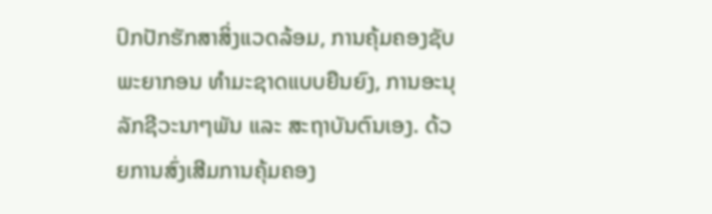ປົກປັກຮັກສາສິ່ງແວດລ້ອມ, ການຄຸ້ມຄອງຊັບພະຍາກອນ ທຳມະຊາດແບບຍືນຍົງ, ການອະນຸລັກຊີວະນາໆພັນ ແລະ ສະຖາບັນຕົນເອງ. ດ້ວຍການສົ່ງເສີມການຄຸ້ມຄອງ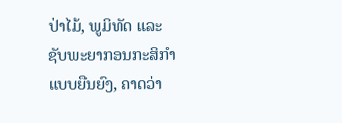ປ່າໄມ້, ພູມິທັດ ແລະ ຊັບພະຍາກອນກະສິກໍາແບບຍືນຍົງ, ຄາດວ່າ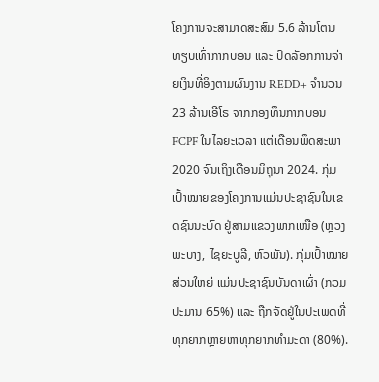ໂຄງການຈະສາມາດສະສົມ 5.6 ລ້ານໂຕນທຽບເທົ່າກາກບອນ ແລະ ປົດລັອກການຈ່າຍເງິນທີ່ອິງຕາມຜົນງານ REDD+ ຈໍານວນ 23 ລ້ານເອີໂຣ ຈາກກອງທຶນກາກບອນ FCPF ໃນໄລຍະເວລາ ແຕ່ເດືອນພຶດສະພາ 2020 ຈົນເຖິງເດືອນມິຖຸນາ 2024. ກຸ່ມເປົ້າໝາຍຂອງໂຄງການແມ່ນປະຊາຊົນໃນເຂດຊົນນະບົດ ຢູ່ສາມແຂວງພາກເໜືອ (ຫຼວງພະບາງ, ໄຊຍະບູລີ, ຫົວພັນ). ກຸ່ມເປົ້າໝາຍສ່ວນໃຫຍ່ ແມ່ນປະຊາຊົນບັນດາເຜົ່າ (ກວມປະມານ 65%) ແລະ ຖືກຈັດຢູ່ໃນປະເພດທີ່ທຸກຍາກຫຼາຍຫາທຸກຍາກທໍາມະດາ (80%).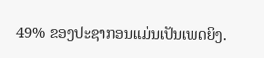49% ຂອງປະຊາກອນແມ່ນເປັນເພດຍິງ.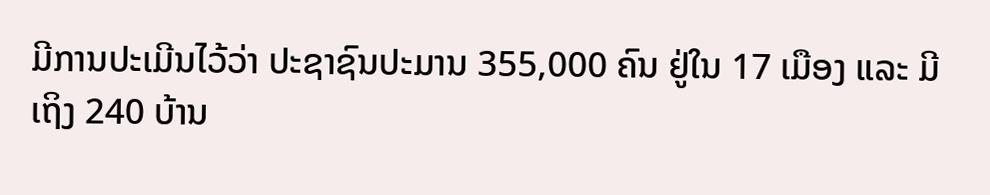ມີການປະເມີນໄວ້ວ່າ ປະຊາຊົນປະມານ 355,000 ຄົນ ຢູ່ໃນ 17 ເມືອງ ແລະ ມີເຖິງ 240 ບ້ານ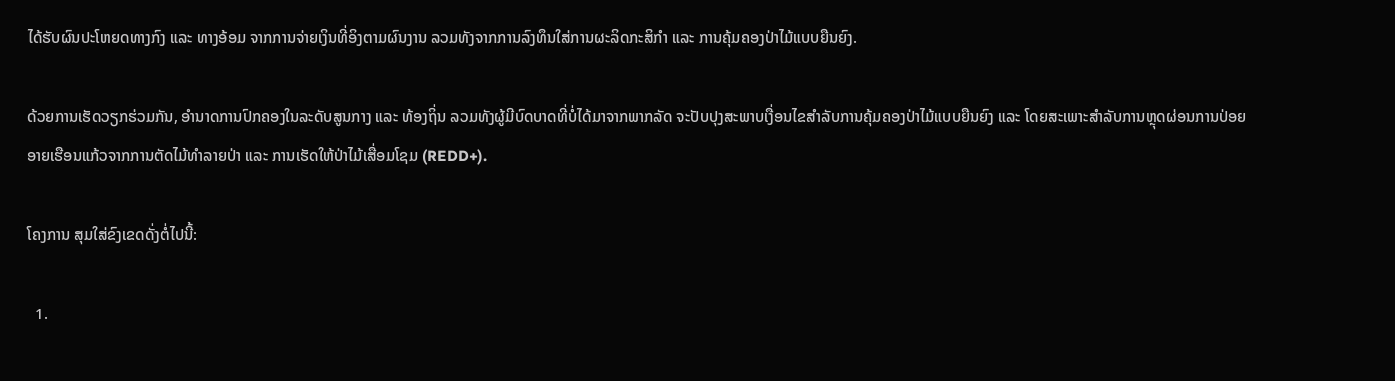ໄດ້ຮັບຜົນປະໂຫຍດທາງກົງ ແລະ ທາງອ້ອມ ຈາກການຈ່າຍເງິນທີ່ອິງຕາມຜົນງານ ລວມທັງຈາກການລົງທຶນໃສ່ການຜະລິດກະສິກໍາ ແລະ ການຄຸ້ມຄອງປ່າໄມ້ແບບຍືນຍົງ.

ດ້ວຍການເຮັດວຽກຮ່ວມກັນ, ອຳນາດການປົກຄອງໃນລະດັບສູນກາງ ແລະ ທ້ອງຖິ່ນ ລວມທັງຜູ້ມີບົດບາດທີ່ບໍ່ໄດ້ມາຈາກພາກລັດ ຈະປັບປຸງສະພາບເງື່ອນໄຂສໍາລັບການຄຸ້ມຄອງປ່າໄມ້ແບບຍືນຍົງ ແລະ ໂດຍສະເພາະສຳລັບການຫຼຸດຜ່ອນການປ່ອຍອາຍເຮືອນແກ້ວຈາກການຕັດໄມ້ທຳລາຍປ່າ ແລະ ການເຮັດໃຫ້ປ່າໄມ້ເສື່ອມໂຊມ (REDD+).

ໂຄງການ ສຸມໃສ່ຂົງເຂດດັ່ງຕໍ່ໄປນີ້:

  1.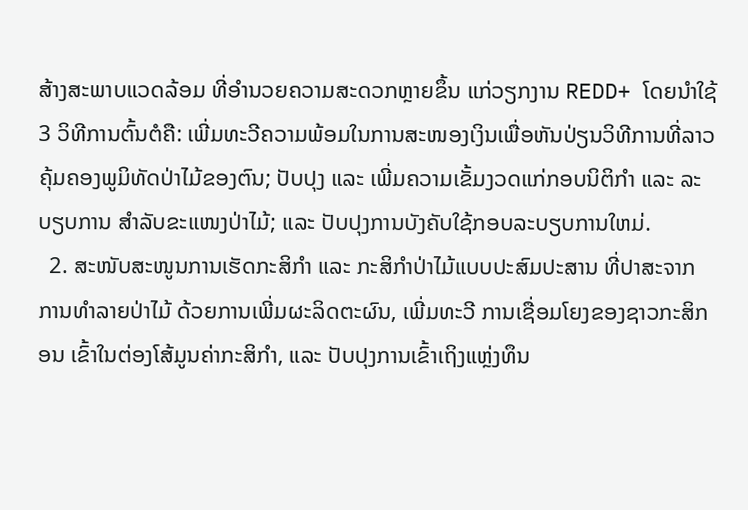ສ້າງສະພາບແວດລ້ອມ ທີ່ອຳນວຍຄວາມສະດວກຫຼາຍຂຶ້ນ ແກ່ວຽກງານ REDD+ ໂດຍນຳໃຊ້ 3 ວິທີການຕົ້ນຕໍຄື: ເພີ່ມທະວີຄວາມພ້ອມໃນການສະໜອງເງິນເພື່ອຫັນປ່ຽນວິທີການທີ່ລາວຄຸ້ມຄອງພູມິທັດປ່າໄມ້ຂອງຕົນ; ປັບປຸງ ແລະ ເພີ່ມຄວາມເຂັ້ມງວດແກ່ກອບນິຕິກໍາ ແລະ ລະບຽບການ ສຳລັບຂະແໜງປ່າໄມ້; ແລະ ປັບປຸງການບັງຄັບໃຊ້ກອບລະບຽບການໃຫມ່.
  2. ສະໜັບສະໜູນການເຮັດກະສິກຳ ແລະ ກະສິກໍາປ່າໄມ້ແບບປະສົມປະສານ ທີ່ປາສະຈາກ ການທໍາລາຍປ່າໄມ້ ດ້ວຍການເພີ່ມຜະລິດຕະຜົນ, ເພີ່ມທະວີ ການເຊື່ອມໂຍງຂອງຊາວກະສິກອນ ເຂົ້າໃນຕ່ອງໂສ້ມູນຄ່າກະສິກໍາ, ແລະ ປັບປຸງການເຂົ້າເຖິງແຫຼ່ງທຶນ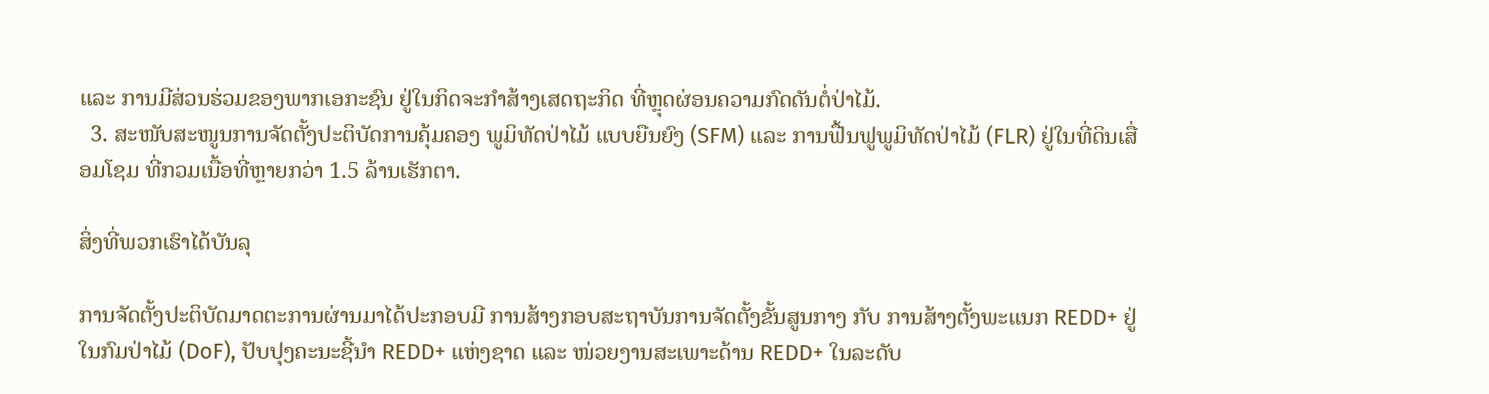ແລະ ການມີສ່ວນຮ່ວມຂອງພາກເອກະຊົນ ຢູ່ໃນກິດຈະກຳສ້າງເສດຖະກິດ ທີ່ຫຼຸດຜ່ອນຄວາມກົດດັນຕໍ່ປ່າໄມ້.
  3. ສະໜັບສະໜູນການຈັດຕັ້ງປະຕິບັດການຄຸ້ມຄອງ ພູມິທັດປ່າໄມ້ ແບບຍືນຍົງ (SFM) ແລະ ການຟື້ນຟູພູມິທັດປ່າໄມ້ (FLR) ຢູ່ໃນທີ່ດິນເສື່ອມໂຊມ ທີ່ກວມເນື້ອທີ່ຫຼາຍກວ່າ 1.5 ລ້ານເຮັກຕາ.

ສິ່ງທີ່ພວກເຮົາໄດ້ບັນລຸ

ການຈັດຕັ້ງປະຕິບັດມາດຕະການຜ່ານມາໄດ້ປະກອບມີ ການສ້າງກອບສະຖາບັນການຈັດຕັ້ງຂັ້ນສູນກາງ ກັບ ການສ້າງຕັ້ງພະແນກ REDD+ ຢູ່ໃນກົມປ່າໄມ້ (DoF), ປັບປຸງຄະນະຊີ້ນໍາ REDD+ ແຫ່ງຊາດ ແລະ ໜ່ວຍງານສະເພາະດ້ານ REDD+ ໃນລະດັບ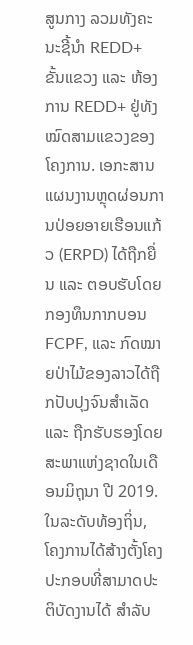ສູນກາງ ລວມທັງຄະນະຊີ້ນໍາ REDD+ ຂັ້ນແຂວງ ແລະ ຫ້ອງການ REDD+ ຢູ່ທັງໝົດສາມແຂວງຂອງໂຄງການ. ເອກະສານແຜນງານຫຼຸດຜ່ອນການປ່ອຍອາຍເຮືອນແກ້ວ (ERPD) ໄດ້ຖືກຍື່ນ ແລະ ຕອບຮັບໂດຍກອງທຶນກາກບອນ FCPF, ແລະ ກົດໝາຍປ່າໄມ້ຂອງລາວໄດ້ຖືກປັບປຸງຈົນສໍາເລັດ ແລະ ຖືກຮັບຮອງໂດຍສະພາແຫ່ງຊາດໃນເດືອນມິຖຸນາ ປີ 2019. ໃນລະດັບທ້ອງຖິ່ນ, ໂຄງການໄດ້ສ້າງຕັ້ງໂຄງປະກອບທີ່ສາມາດປະຕິບັດງານໄດ້ ສຳລັບ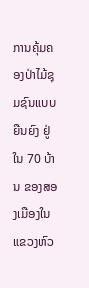ການຄຸ້ມຄອງປ່າໄມ້ຊຸມຊົນແບບຍືນຍົງ ຢູ່ໃນ 70 ບ້ານ ຂອງສອງເມືອງໃນແຂວງຫົວ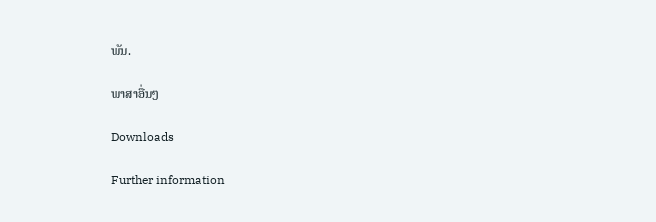ພັນ.

ພາສາອື່ນໆ

Downloads

Further information